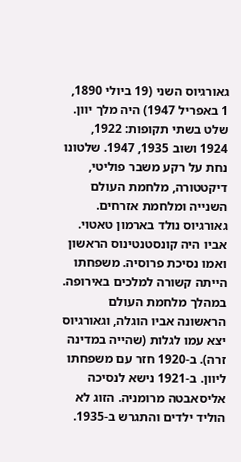גאורגיוס השני (19 ביולי 1890, 1 באפריל 1947) היה מלך יוון. שלט בשתי תקופות: 1922, 1924 ושוב 1935, 1947. שלטונו נחת על רקע משבר פוליטי, דיקטטורה, מלחמת העולם השנייה ומלחמת אזרחים.
גאורגיוס נולד בארמון טאטוי. אביו היה קונסטנטינוס הראשון ואמו נסיכת פרוסיה. משפחתו הייתה קשורה למלכים באירופה.
במהלך מלחמת העולם הראשונה אביו הוגלה, וגאורגיוס יצא עמו לגלות (שהייה במדינה זרה). ב-1920 חזר עם משפחתו ליוון. ב-1921 נישא לנסיכה אליסאבטה מרומניה. הזוג לא הוליד ילדים והתגרש ב-1935.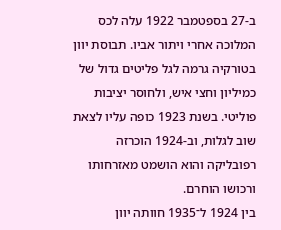ב-27 בספטמבר 1922 עלה לכס המלוכה אחרי ויתור אביו. תבוסת יוון בטורקיה גרמה לגל פליטים גדול של כמיליון וחצי איש, ולחוסר יציבות פוליטי. בשנת 1923 כופה עליו לצאת שוב לגלות, וב-1924 הוכרזה רפובליקה והוא הושמט מאזרחותו ורכושו הוחרם.
בין 1924 ל־1935 חוותה יוון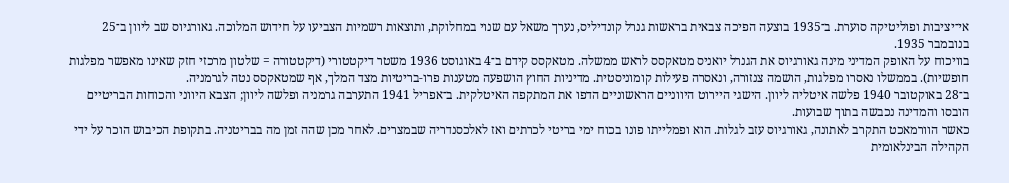אי־יציבות ופוליטיקה סוערת. ב־1935 בוצעה הפיכה צבאית בראשות גנרל קונדיליס, נערך משאל עם שנוי במחלוקת, ותוצאות רשמיות הצביעו על חידוש המלוכה. גאורגיוס שב ליוון ב־25 בנובמבר 1935.
בוויכוח על האופק המדיני מינה גאורגיוס את הגנרל יואניס מטאקסס לראש ממשלה. מטאקסס קידם ב־4 באוגוסט 1936 משטר דיקטטורי (דיקטטורה = שלטון מרכזי חזק שאינו מאפשר מפלגות חופשיות). בממשלו נאסרו מפלגות, הושמה צנזורה, ונאסרה פעילות קומוניסטית. מדיניות החוץ הושפעה מטענות פרו‑בריטיות מצד המלך, אף שמטאקסס נטה לגרמניה.
ב־28 באוקטובר 1940 פלשה איטליה ליוון. הישגי היירוט היווניים הראשוניים הדפו את המתקפה האיטלקית. ב־אפריל 1941 התערבה גרמניה ופלשה ליוון; הצבא היווני והכוחות הבריטיים הובסו והמדינה נכבשה בתוך שבועות.
כאשר הוורמאכט התקרב לאתונה, גאורגיוס עזב לגלות. הוא ופמלייתו פונו בכוח ימי בריטי לכרתים ואז לאלכסנדריה שבמצרים. לאחר מכן שהה זמן מה בבריטניה. בתקופת הכיבוש הוכר על ידי הקהילה הבינלאומית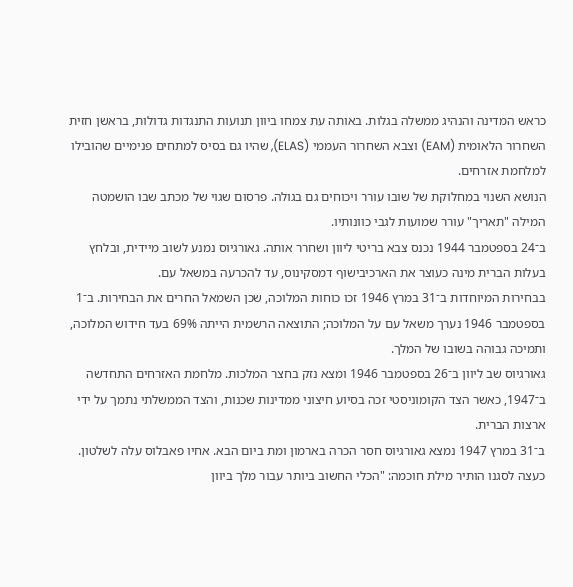כראש המדינה והנהיג ממשלה בגלות. באותה עת צמחו ביוון תנועות התנגדות גדולות, בראשן חזית השחרור הלאומית (EAM) וצבא השחרור העממי (ELAS), שהיו גם בסיס למתחים פנימיים שהובילו למלחמת אזרחים.
הנושא השנוי במחלוקת של שובו עורר ויכוחים גם בגולה. פרסום שגוי של מכתב שבו הושמטה המילה "תאריך" עורר שמועות לגבי כוונותיו.
ב־24 בספטמבר 1944 נכנס צבא בריטי ליוון ושחרר אותה. גאורגיוס נמנע לשוב מיידית, ובלחץ בעלות הברית מינה כעוצר את הארכיבישוף דמסקינוס, עד להכרעה במשאל עם.
בבחירות המיוחדות ב־31 במרץ 1946 זכו כוחות המלוכה, שכן השמאל החרים את הבחירות. ב־1 בספטמבר 1946 נערך משאל עם על המלוכה; התוצאה הרשמית הייתה 69% בעד חידוש המלוכה, ותמיכה גבוהה בשובו של המלך.
גאורגיוס שב ליוון ב־26 בספטמבר 1946 ומצא נזק בחצר המלכות. מלחמת האזרחים התחדשה ב־1947, כאשר הצד הקומוניסטי זכה בסיוע חיצוני ממדינות שכנות, והצד הממשלתי נתמך על ידי ארצות הברית.
ב־31 במרץ 1947 נמצא גאורגיוס חסר הכרה בארמון ומת ביום הבא. אחיו פאבלוס עלה לשלטון. כעצה לסגנו הותיר מילת חוכמה: "הכלי החשוב ביותר עבור מלך ביוון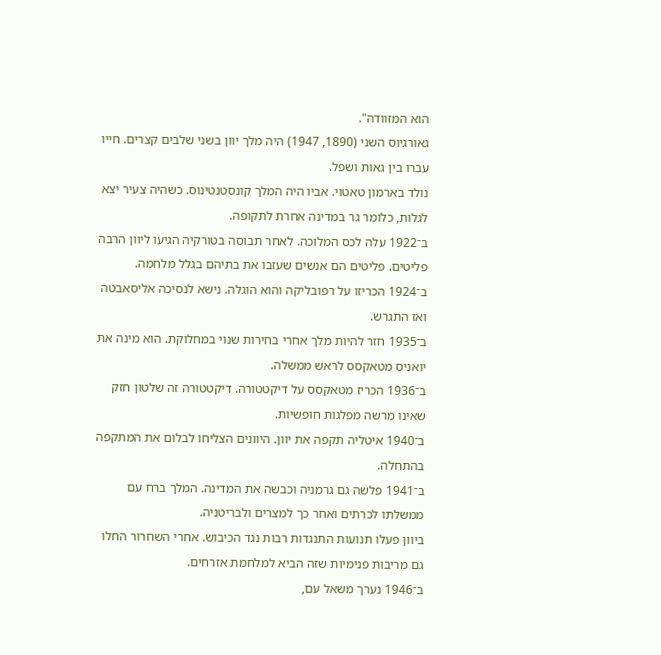הוא המזוודה".
גאורגיוס השני (1890, 1947) היה מלך יוון בשני שלבים קצרים. חייו עברו בין גאות ושפל.
נולד בארמון טאטוי. אביו היה המלך קונסטנטינוס. כשהיה צעיר יצא לגלות, כלומר גר במדינה אחרת לתקופה.
ב־1922 עלה לכס המלוכה. לאחר תבוסה בטורקיה הגיעו ליוון הרבה פליטים. פליטים הם אנשים שעזבו את בתיהם בגלל מלחמה.
ב־1924 הכריזו על רפובליקה והוא הוגלה. נישא לנסיכה אליסאבטה ואז התגרש.
ב־1935 חזר להיות מלך אחרי בחירות שנוי במחלוקת. הוא מינה את יואניס מטאקסס לראש ממשלה.
ב־1936 הכריז מטאקסס על דיקטטורה. דיקטטורה זה שלטון חזק שאינו מרשה מפלגות חופשיות.
ב־1940 איטליה תקפה את יוון. היוונים הצליחו לבלום את המתקפה בהתחלה.
ב־1941 פלשה גם גרמניה וכבשה את המדינה. המלך ברח עם ממשלתו לכרתים ואחר כך למצרים ולבריטניה.
ביוון פעלו תנועות התנגדות רבות נגד הכיבוש. אחרי השחרור החלו גם מריבות פנימיות שזה הביא למלחמת אזרחים.
ב־1946 נערך משאל עם,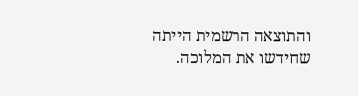והתוצאה הרשמית הייתה שחידשו את המלוכה.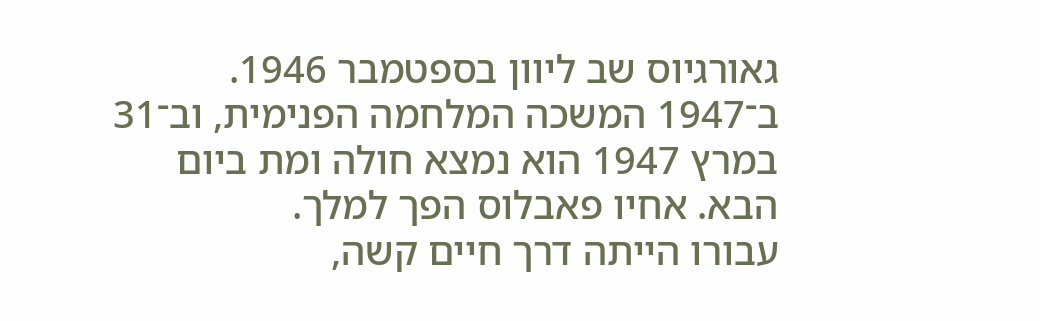גאורגיוס שב ליוון בספטמבר 1946.
ב־1947 המשכה המלחמה הפנימית, וב־31 במרץ 1947 הוא נמצא חולה ומת ביום הבא. אחיו פאבלוס הפך למלך.
עבורו הייתה דרך חיים קשה,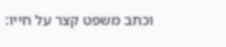וכתב משפט קצר על חייו: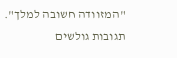"המזוודה חשובה למלך".
תגובות גולשים